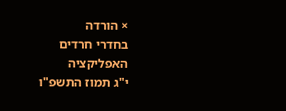× הורדה
בחדרי חרדים
האפליקציה
י"ג תמוז התשפ"ו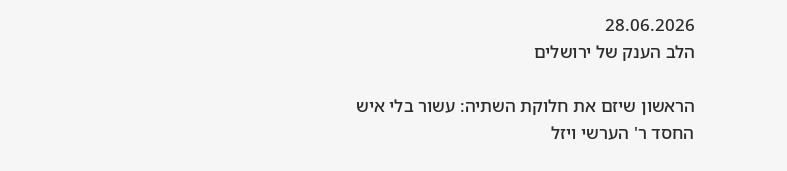28.06.2026
הלב הענק של ירושלים

הראשון שיזם את חלוקת השתיה: עשור בלי איש החסד ר' הערשי ויזל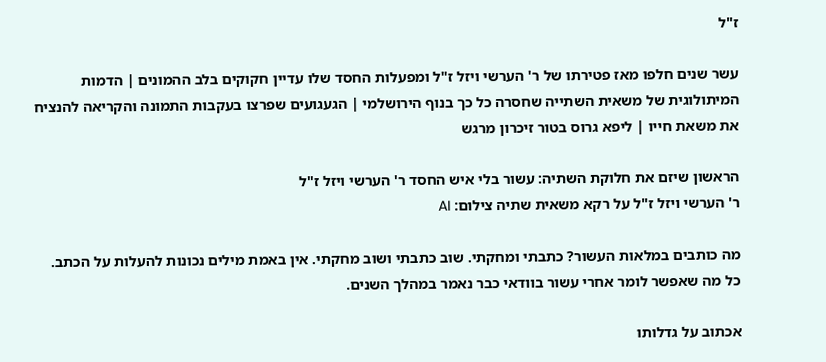ז"ל

עשר שנים חלפו מאז פטירתו של ר' הערשי ויזל ז"ל ומפעלות החסד שלו עדיין חקוקים בלב ההמונים | הדמות המיתולוגית של משאית השתייה שחסרה כל כך בנוף הירושלמי | הגעגועים שפרצו בעקבות התמונה והקריאה להנציח את משאת חייו | ליפא גרוס בטור זיכרון מרגש

הראשון שיזם את חלוקת השתיה: עשור בלי איש החסד ר' הערשי ויזל ז"ל
ר' הערשי ויזל ז"ל על רקא משאית שתיה צילום: AI

מה כותבים במלאות העשור? כתבתי ומחקתי. שוב כתבתי ושוב מחקתי. אין באמת מילים נכונות להעלות על הכתב. כל מה שאפשר לומר אחרי עשור בוודאי כבר נאמר במהלך השנים.

אכתוב על גדלותו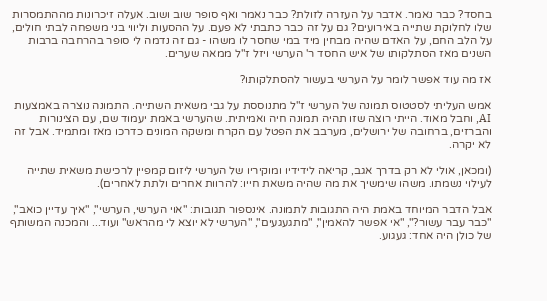בחסד? כבר נאמר. אדבר על העזרה לזולת? כבר נאמר ואף סופר שוב ושוב. אעלה זיכרונות מההתמסרות שלו לחלוקת שתייה באירועים? גם על זה כבר כתבתי לא פעם. על ההסעות וליווי בני משפחה לבתי חולים, על הלב החם, על האדם שהיה מבחין מיד במי שחסר לו משהו - גם זה נדמה לי סופר בהרחבה ברבות השנים מאז הסתלקותו של איש החסד ר' הערשי ויזל ז"ל ממאה שערים.

אז מה עוד אפשר לומר על הערשי בעשור להסתלקותו?

אמש העליתי לסטטוס תמונה של הערשי ז"ל מתנוססת על גבי משאית השתייה. התמונה נוצרה באמצעות AI, וחבל מאוד. הייתי רוצה שזו תהיה תמונה חיה ואמיתית. שהערשי באמת יעמוד שם, עם הצינורות והברזים, ברחובה של ירושלים, מערבב את הפטל עם הקרח ומשקה המונים כדרכו מאז ומתמיד. אבל זה לא יקרה.

(ומכאן, אולי לא רק בדרך אגב, קריאה לידידיו ומוקיריו של הערשי ליזום קמפיין לרכישת משאית שתייה לעילוי נשמתו. משהו שימשיך את מה שהיה משאת חייו: להרוות אחרים ולתת לאחרים).

אבל הדבר המיוחד באמת היה התגובות לתמונה. אינספור תגובות: "אוי הערשי, הערשי", "איך עדיין כואב", "כבר עבר עשור?", "אי אפשר להאמין", "מתגעגעים", "הערשי לא יוצא לי מהראש" ועוד... והמכנה המשותף של כולן היה אחד: געגוע.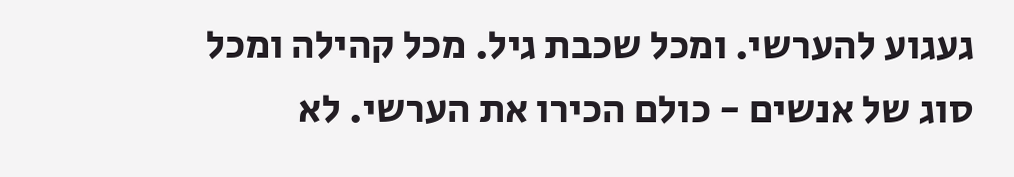געגוע להערשי. ומכל שכבת גיל. מכל קהילה ומכל סוג של אנשים - כולם הכירו את הערשי. לא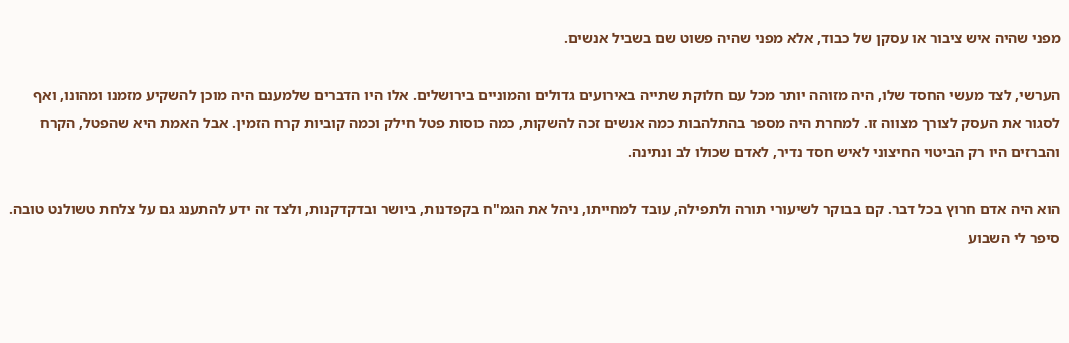מפני שהיה איש ציבור או עסקן של כבוד, אלא מפני שהיה פשוט שם בשביל אנשים.

הערשי, לצד מעשי החסד שלו, היה מזוהה יותר מכל עם חלוקת שתייה באירועים גדולים והמוניים בירושלים. אלו היו הדברים שלמענם היה מוכן להשקיע מזמנו ומהונו, ואף לסגור את העסק לצורך מצווה זו. למחרת היה מספר בהתלהבות כמה אנשים זכה להשקות, כמה כוסות פטל חילק וכמה קוביות קרח הזמין. אבל האמת היא שהפטל, הקרח והברזים היו רק הביטוי החיצוני לאיש חסד נדיר, לאדם שכולו לב ונתינה.

הוא היה אדם חרוץ בכל דבר. קם בבוקר לשיעורי תורה ולתפילה, עובד למחייתו, ניהל את הגמ"ח בקפדנות, ביושר ובדקדקנות, ולצד זה ידע להתענג גם על צלחת טשולנט טובה. סיפר לי השבוע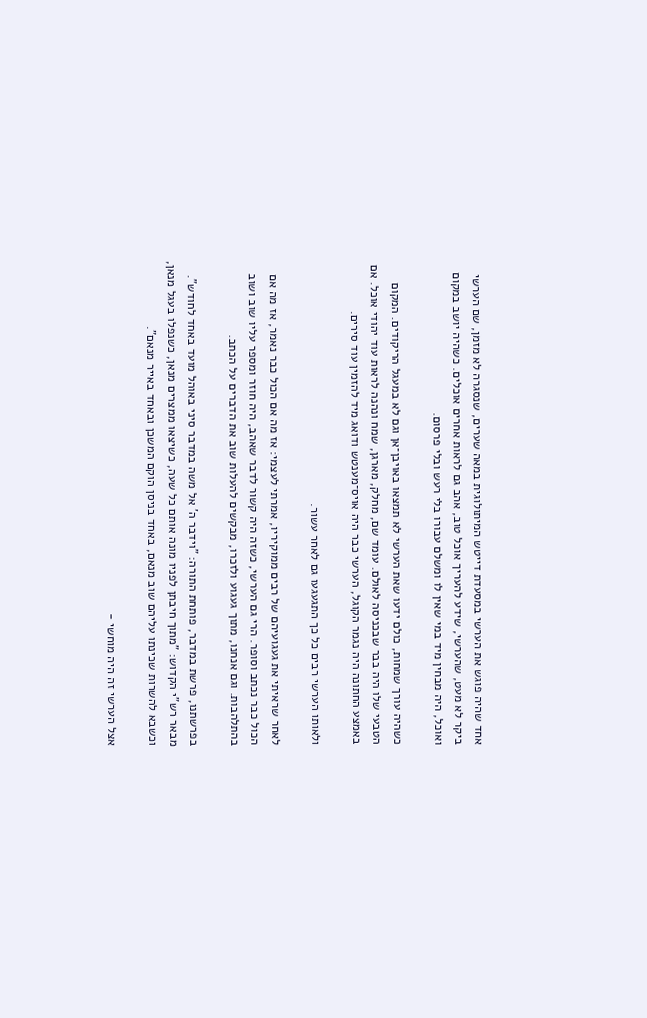אחד שהיה פוגש את הערשי במסעדת דייטש המיתולוגית במאה שערים, שנסגרה לא מזמן, שם הערשי ביקר לא מעט, שהערשי, שידע להעריך אוכל טוב, אהב גם לראות אחרים אוכלים. כשהיה יושב במקום ואוכל, היה מבחין מיד במי שאין לו ומשלם עבורו בלי רעש ובלי פרסום.

כשהיה עורך שמחות, כולם ידעו שאת הערשי לא תמצאו באויבן־אן וגם לא במעגל הריקודים. המקום הטבעי שלו היה בבר שבכניסה לאולם. עומד שם, מחלק, מארגן, שמח ונהנה לראות עוד יהודי אוכל. אם באמצע החתונה היה נגמר הקוגל, הערשי כבר היה אויס־מענטש ודואג מיד להזמין עוד סירים.

ולאותו הערשי רבים כל כך התגעגעו גם לאחר עשור.

לאחר שראיתי את געגועיהם של רבים ממוקיריו, אמרתי לעצמי: אז מה אם הכול כבר נאמר, אז מה אם הכול כבר נכתב וסופר. הרי גם הערשי, כשזה היה קשור לדבר שאהב, היה חוזר ומספר עליו שוב ושוב בהתלהבות. וגם אנחנו, מתוך געגוע ולזכרו, מבקשים להעלות שוב את הדברים על הכתב.

בפרשתנו, פרשת במדבר, פותחת התורה: "וידבר ה' אל משה במדבר סיני באוהל מועד באחד לחודש". מבאר רש"י הקדוש: "מתוך חיבתן לפניו מונה אותם כל שעה, כשיצאו ממצרים מנאן, כשנפלו בעגל מנאן, וכשבא להשרות שכינתו עליהם שוב מנאם, באחד בניסן הוקם המשכן ובאחד באייר מנאם".

אצל הערשי זה היה מוחשי -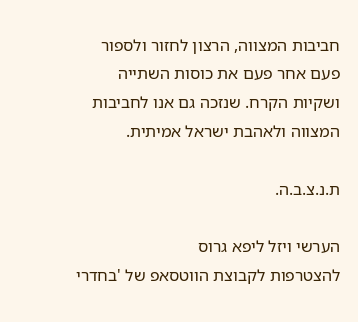חביבות המצווה, הרצון לחזור ולספור פעם אחר פעם את כוסות השתייה ושקיות הקרח. שנזכה גם אנו לחביבות המצווה ולאהבת ישראל אמיתית.

ת.נ.צ.ב.ה.

הערשי ויזל ליפא גרוס
להצטרפות לקבוצת הווטסאפ של 'בחדרי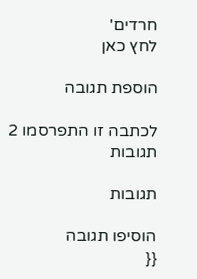חרדים'
לחץ כאן

הוספת תגובה

לכתבה זו התפרסמו 2 תגובות

תגובות

הוסיפו תגובה
{{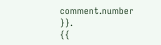comment.number }}.
{{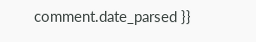comment.date_parsed }}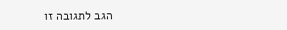הגב לתגובה זו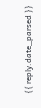{{ reply.date_parsed }}